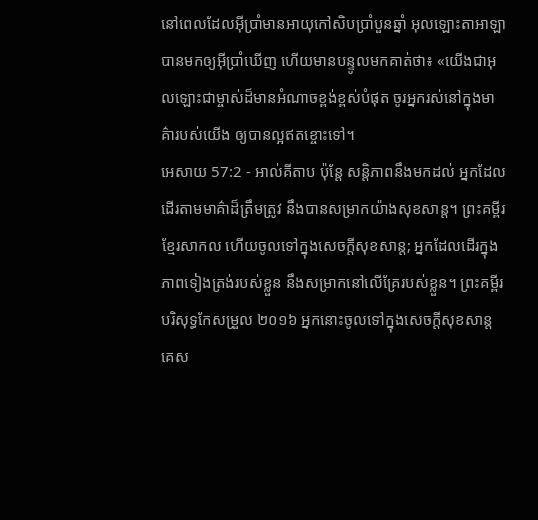នៅពេលដែលអ៊ីប្រាំមានអាយុកៅសិបប្រាំបួនឆ្នាំ អុលឡោះតាអាឡាបានមកឲ្យអ៊ីប្រាំឃើញ ហើយមានបន្ទូលមកគាត់ថា៖ «យើងជាអុលឡោះជាម្ចាស់ដ៏មានអំណាចខ្ពង់ខ្ពស់បំផុត ចូរអ្នករស់នៅក្នុងមាគ៌ារបស់យើង ឲ្យបានល្អឥតខ្ចោះទៅ។
អេសាយ 57:2 - អាល់គីតាប ប៉ុន្តែ សន្តិភាពនឹងមកដល់ អ្នកដែលដើរតាមមាគ៌ាដ៏ត្រឹមត្រូវ នឹងបានសម្រាកយ៉ាងសុខសាន្ត។ ព្រះគម្ពីរខ្មែរសាកល ហើយចូលទៅក្នុងសេចក្ដីសុខសាន្ត; អ្នកដែលដើរក្នុងភាពទៀងត្រង់របស់ខ្លួន នឹងសម្រាកនៅលើគ្រែរបស់ខ្លួន។ ព្រះគម្ពីរបរិសុទ្ធកែសម្រួល ២០១៦ អ្នកនោះចូលទៅក្នុងសេចក្ដីសុខសាន្ត គេស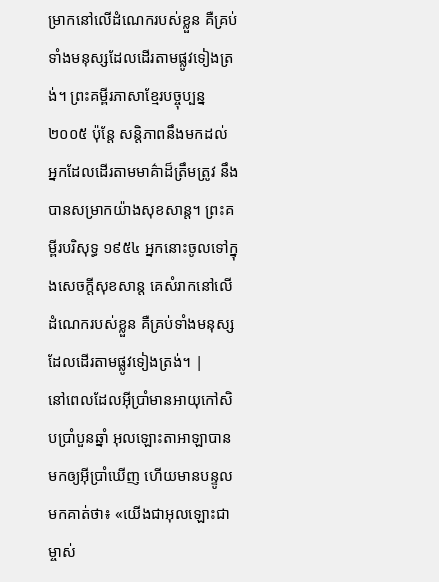ម្រាកនៅលើដំណេករបស់ខ្លួន គឺគ្រប់ទាំងមនុស្សដែលដើរតាមផ្លូវទៀងត្រង់។ ព្រះគម្ពីរភាសាខ្មែរបច្ចុប្បន្ន ២០០៥ ប៉ុន្តែ សន្តិភាពនឹងមកដល់ អ្នកដែលដើរតាមមាគ៌ាដ៏ត្រឹមត្រូវ នឹងបានសម្រាកយ៉ាងសុខសាន្ត។ ព្រះគម្ពីរបរិសុទ្ធ ១៩៥៤ អ្នកនោះចូលទៅក្នុងសេចក្ដីសុខសាន្ត គេសំរាកនៅលើដំណេករបស់ខ្លួន គឺគ្រប់ទាំងមនុស្សដែលដើរតាមផ្លូវទៀងត្រង់។ |
នៅពេលដែលអ៊ីប្រាំមានអាយុកៅសិបប្រាំបួនឆ្នាំ អុលឡោះតាអាឡាបានមកឲ្យអ៊ីប្រាំឃើញ ហើយមានបន្ទូលមកគាត់ថា៖ «យើងជាអុលឡោះជាម្ចាស់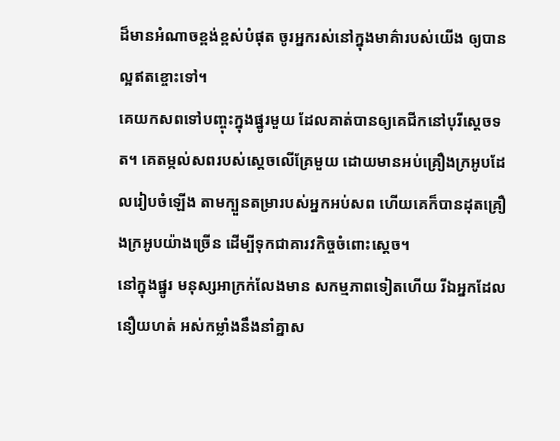ដ៏មានអំណាចខ្ពង់ខ្ពស់បំផុត ចូរអ្នករស់នៅក្នុងមាគ៌ារបស់យើង ឲ្យបានល្អឥតខ្ចោះទៅ។
គេយកសពទៅបញ្ចុះក្នុងផ្នូរមួយ ដែលគាត់បានឲ្យគេជីកនៅបុរីស្តេចទត។ គេតម្កល់សពរបស់ស្តេចលើគ្រែមួយ ដោយមានអប់គ្រឿងក្រអូបដែលរៀបចំឡើង តាមក្បួនតម្រារបស់អ្នកអប់សព ហើយគេក៏បានដុតគ្រឿងក្រអូបយ៉ាងច្រើន ដើម្បីទុកជាគារវកិច្ចចំពោះស្តេច។
នៅក្នុងផ្នូរ មនុស្សអាក្រក់លែងមាន សកម្មភាពទៀតហើយ រីឯអ្នកដែលនឿយហត់ អស់កម្លាំងនឹងនាំគ្នាស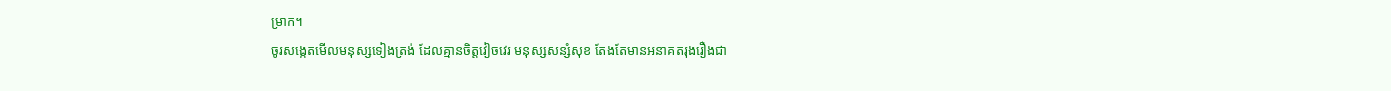ម្រាក។
ចូរសង្កេតមើលមនុស្សទៀងត្រង់ ដែលគ្មានចិត្តវៀចវេរ មនុស្សសន្សំសុខ តែងតែមានអនាគតរុងរឿងជា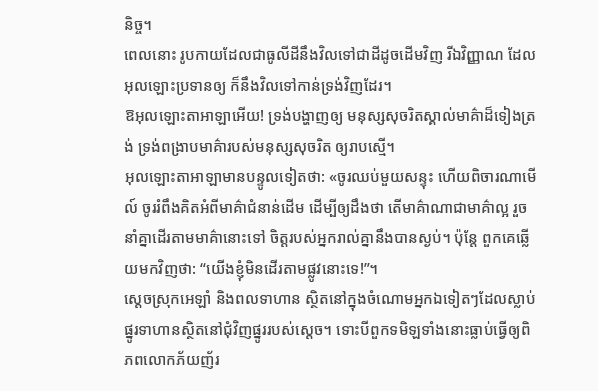និច្ច។
ពេលនោះ រូបកាយដែលជាធូលីដីនឹងវិលទៅជាដីដូចដើមវិញ រីឯវិញ្ញាណ ដែលអុលឡោះប្រទានឲ្យ ក៏នឹងវិលទៅកាន់ទ្រង់វិញដែរ។
ឱអុលឡោះតាអាឡាអើយ! ទ្រង់បង្ហាញឲ្យ មនុស្សសុចរិតស្គាល់មាគ៌ាដ៏ទៀងត្រង់ ទ្រង់ពង្រាបមាគ៌ារបស់មនុស្សសុចរិត ឲ្យរាបស្មើ។
អុលឡោះតាអាឡាមានបន្ទូលទៀតថា: «ចូរឈប់មួយសន្ទុះ ហើយពិចារណាមើល៍ ចូររំពឹងគិតអំពីមាគ៌ាជំនាន់ដើម ដើម្បីឲ្យដឹងថា តើមាគ៌ាណាជាមាគ៌ាល្អ រួចនាំគ្នាដើរតាមមាគ៌ានោះទៅ ចិត្តរបស់អ្នករាល់គ្នានឹងបានស្ងប់។ ប៉ុន្តែ ពួកគេឆ្លើយមកវិញថា: “យើងខ្ញុំមិនដើរតាមផ្លូវនោះទេ!”។
ស្ដេចស្រុកអេឡាំ និងពលទាហាន ស្ថិតនៅក្នុងចំណោមអ្នកឯទៀតៗដែលស្លាប់ ផ្នូរទាហានស្ថិតនៅជុំវិញផ្នូររបស់ស្ដេច។ ទោះបីពួកទមិឡទាំងនោះធ្លាប់ធ្វើឲ្យពិភពលោកភ័យញ័រ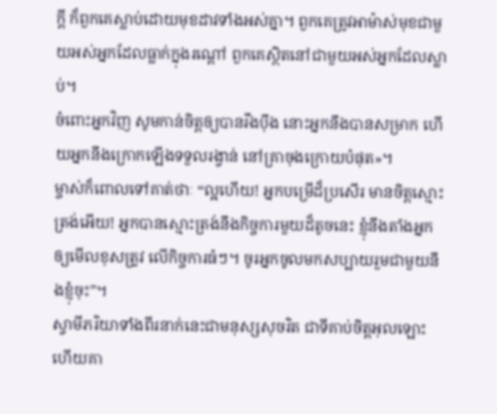ក្ដី ក៏ពួកគេស្លាប់ដោយមុខដាវទាំងអស់គ្នា។ ពួកគេត្រូវអាម៉ាស់មុខជាមួយអស់អ្នកដែលធ្លាក់ក្នុងរណ្ដៅ ពួកគេស្ថិតនៅជាមួយអស់អ្នកដែលស្លាប់។
ចំពោះអ្នកវិញ សូមកាន់ចិត្តឲ្យបានរឹងប៉ឹង នោះអ្នកនឹងបានសម្រាក ហើយអ្នកនឹងក្រោកឡើងទទួលរង្វាន់ នៅគ្រាចុងក្រោយបំផុត»។
ម្ចាស់ក៏ពោលទៅគាត់ថាៈ “ល្អហើយ! អ្នកបម្រើដ៏ប្រសើរ មានចិត្ដស្មោះត្រង់អើយ! អ្នកបានស្មោះត្រង់នឹងកិច្ចការមួយដ៏តូចនេះ ខ្ញុំនឹងតាំងអ្នកឲ្យមើលខុសត្រូវ លើកិច្ចការធំៗ។ ចូរអ្នកចូលមកសប្បាយរួមជាមួយនឹងខ្ញុំចុះ”។
ស្វាមីភរិយាទាំងពីរនាក់នេះជាមនុស្សសុចរិត ជាទីគាប់ចិត្តអុលឡោះ ហើយគា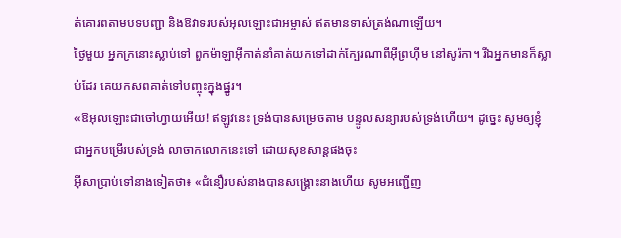ត់គោរពតាមបទបញ្ជា និងឱវាទរបស់អុលឡោះជាអម្ចាស់ ឥតមានទាស់ត្រង់ណាឡើយ។
ថ្ងៃមួយ អ្នកក្រនោះស្លាប់ទៅ ពួកម៉ាឡាអ៊ីកាត់នាំគាត់យកទៅដាក់ក្បែរណាពីអ៊ីព្រហ៊ីម នៅសូរ៉កា។ រីឯអ្នកមានក៏ស្លាប់ដែរ គេយកសពគាត់ទៅបញ្ចុះក្នុងផ្នូរ។
«ឱអុលឡោះជាចៅហ្វាយអើយ! ឥឡូវនេះ ទ្រង់បានសម្រេចតាម បន្ទូលសន្យារបស់ទ្រង់ហើយ។ ដូច្នេះ សូមឲ្យខ្ញុំ ជាអ្នកបម្រើរបស់ទ្រង់ លាចាកលោកនេះទៅ ដោយសុខសាន្ដផងចុះ
អ៊ីសាប្រាប់ទៅនាងទៀតថា៖ «ជំនឿរបស់នាងបានសង្គ្រោះនាងហើយ សូមអញ្ជើញ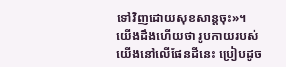ទៅវិញដោយសុខសាន្ដចុះ»។
យើងដឹងហើយថា រូបកាយរបស់យើងនៅលើផែនដីនេះ ប្រៀបដូច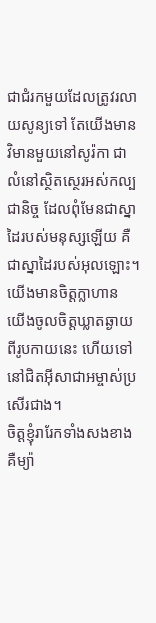ជាជំរកមួយដែលត្រូវរលាយសូន្យទៅ តែយើងមានវិមានមួយនៅសូរ៉កា ជាលំនៅស្ថិតស្ថេរអស់កល្បជានិច្ច ដែលពុំមែនជាស្នាដៃរបស់មនុស្សឡើយ គឺជាស្នាដៃរបស់អុលឡោះ។
យើងមានចិត្ដក្លាហាន យើងចូលចិត្ដឃ្លាតឆ្ងាយពីរូបកាយនេះ ហើយទៅនៅជិតអ៊ីសាជាអម្ចាស់ប្រសើរជាង។
ចិត្ដខ្ញុំរារែកទាំងសងខាង គឺម្យ៉ា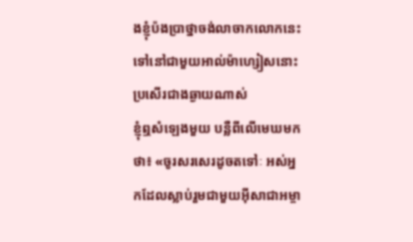ងខ្ញុំប៉ងប្រាថ្នាចង់លាចាកលោកនេះ ទៅនៅជាមួយអាល់ម៉ាហ្សៀសនោះប្រសើរជាងឆ្ងាយណាស់
ខ្ញុំឮសំឡេងមួយ បន្លឺពីលើមេឃមកថា៖ «ចូរសរសេរដូចតទៅៈ អស់អ្នកដែលស្លាប់រួមជាមួយអ៊ីសាជាអម្ចា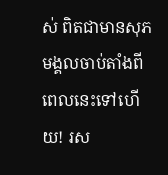ស់ ពិតជាមានសុភមង្គលចាប់តាំងពីពេលនេះទៅហើយ! រស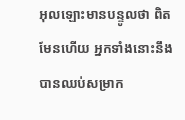អុលឡោះមានបន្ទូលថា ពិតមែនហើយ អ្នកទាំងនោះនឹងបានឈប់សម្រាក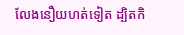លែងនឿយហត់ទៀត ដ្បិតកិ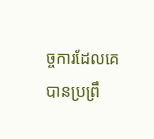ច្ចការដែលគេបានប្រព្រឹ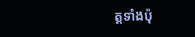ត្ដទាំងប៉ុ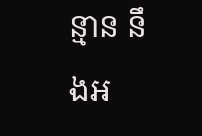ន្មាន នឹងអ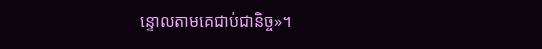ន្ទោលតាមគេជាប់ជានិច្ច»។